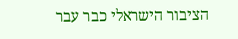הציבור הישראלי כבר עבר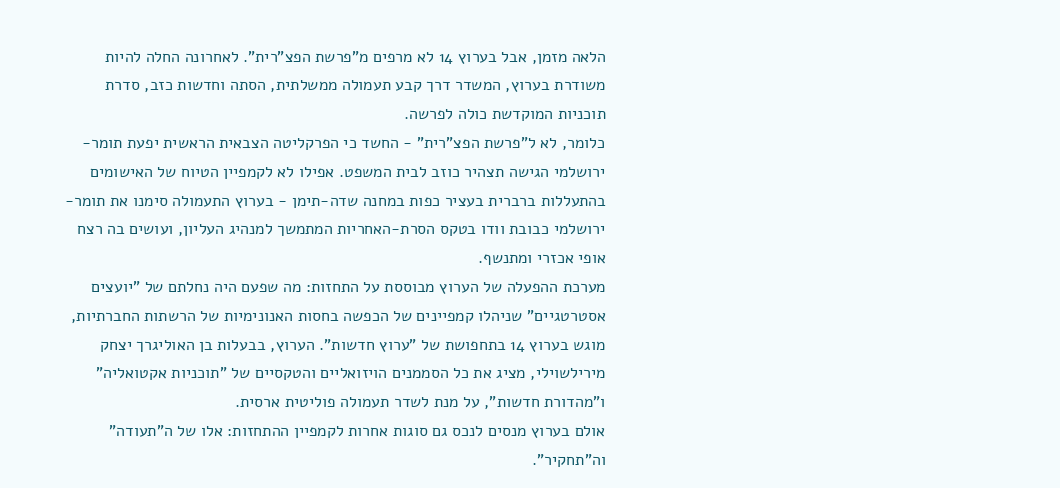הלאה מזמן, אבל בערוץ 14 לא מרפים מ"פרשת הפצ"רית". לאחרונה החלה להיות משודרת בערוץ, המשדר דרך קבע תעמולה ממשלתית, הסתה וחדשות כזב, סדרת תוכניות המוקדשת כולה לפרשה.
כלומר, לא ל"פרשת הפצ"רית" - החשד כי הפרקליטה הצבאית הראשית יפעת תומר-ירושלמי הגישה תצהיר כוזב לבית המשפט. אפילו לא לקמפיין הטיוח של האישומים בהתעללות ברברית בעציר כפות במחנה שדה-תימן - בערוץ התעמולה סימנו את תומר-ירושלמי כבובת וודו בטקס הסרת-האחריות המתמשך למנהיג העליון, ועושים בה רצח אופי אכזרי ומתנשף.
מערכת ההפעלה של הערוץ מבוססת על התחזות: מה שפעם היה נחלתם של "יועצים אסטרטגיים" שניהלו קמפיינים של הכפשה בחסות האנונימיות של הרשתות החברתיות, מוגש בערוץ 14 בתחפושת של "ערוץ חדשות". הערוץ, בבעלות בן האוליגרך יצחק מירילשוילי, מציג את כל הסממנים הויזואליים והטקסיים של "תוכניות אקטואליה" ו"מהדורת חדשות", על מנת לשדר תעמולה פוליטית ארסית.
אולם בערוץ מנסים לנכס גם סוגות אחרות לקמפיין ההתחזות: אלו של ה"תעודה" וה"תחקיר".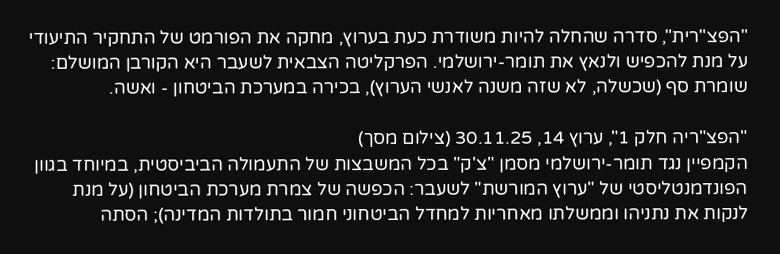"הפצ"רית", סדרה שהחלה להיות משודרת כעת בערוץ, מחקה את הפורמט של התחקיר התיעודי על מנת להכפיש ולנאץ את תומר-ירושלמי. הפרקליטה הצבאית לשעבר היא הקורבן המושלם: שומרת סף (שכשלה, לא שזה משנה לאנשי הערוץ), בכירה במערכת הביטחון - ואשה.

"הפצ"ריה חלק 1", ערוץ 14, 30.11.25 (צילום מסך)
הקמפיין נגד תומר-ירושלמי מסמן "צ'ק" בכל המשבצות של התעמולה הביביסטית, במיוחד בגוון הפונדמנטליסטי של "ערוץ המורשת" לשעבר: הכפשה של צמרת מערכת הביטחון (על מנת לנקות את נתניהו וממשלתו מאחריות למחדל הביטחוני חמור בתולדות המדינה); הסתה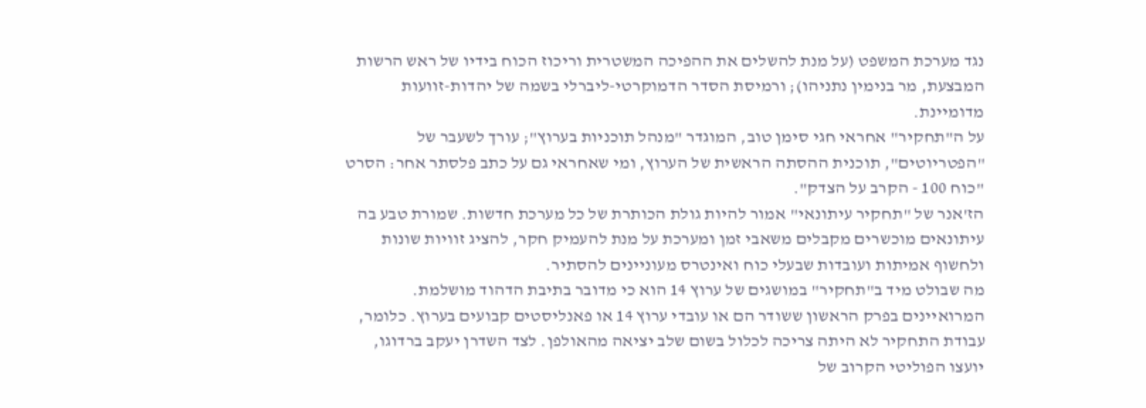נגד מערכת המשפט (על מנת להשלים את ההפיכה המשטרית וריכוז הכוח בידיו של ראש הרשות המבצעת, מר בנימין נתניהו); ורמיסת הסדר הדמוקרטי-ליברלי בשמה של יהדות-זוועות מדומיינת.
על ה"תחקיר" אחראי חגי סימן טוב, המוגדר "מנהל תוכניות בערוץ"; עורך לשעבר של "הפטריוטים", תוכנית ההסתה הראשית של הערוץ, ומי שאחראי גם על כתב פלסתר אחר: הסרט "כוח 100 - הקרב על הצדק".
הז'אנר של "תחקיר עיתונאי" אמור להיות גולת הכותרת של כל מערכת חדשות. שמורת טבע בה עיתונאים מוכשרים מקבלים משאבי זמן ומערכת על מנת להעמיק חקר, להציג זוויות שונות ולחשוף אמיתות ועובדות שבעלי כוח ואינטרס מעוניינים להסתיר.
מה שבולט מיד ב"תחקיר" במושגים של ערוץ 14 הוא כי מדובר בתיבת הדהוד מושלמת. המרואיינים בפרק הראשון ששודר הם או עובדי ערוץ 14 או פאנליסטים קבועים בערוץ. כלומר, עבודת התחקיר לא היתה צריכה לכלול בשום שלב יציאה מהאולפן. לצד השדרן יעקב ברדוגו, יועצו הפוליטי הקרוב של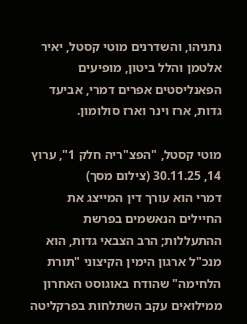נתניהו, והשדרנים מוטי קסטל, יאיר אלטמן והלל ביטון, מופיעים הפאנליסטים אפרים דמרי, אביעד גדות, ארז וינר וארז סולומון.

מוטי קסטל, "הפצ"ריה חלק 1", ערוץ 14, 30.11.25 (צילום מסך)
דמרי הוא עורך דין המייצג את החיילים הנאשמים בפרשת ההתעללות; הרב הצבאי גדות, הוא מנכ"ל ארגון הימין הקיצוני "תורת הלחימה" שהודח באוגוסט האחרון ממילואים עקב השתלחות בפרקליטה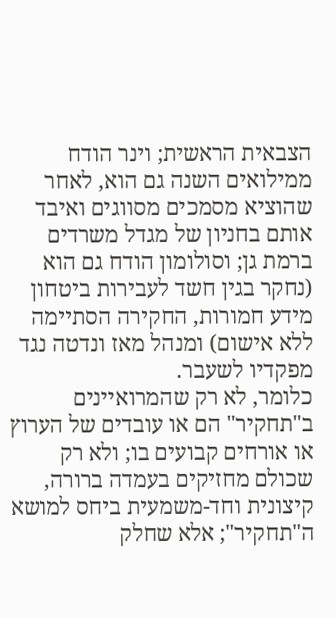הצבאית הראשית; וינר הודח ממילואים השנה גם הוא, לאחר שהוציא מסמכים מסווגים ואיבד אותם בחניון של מגדל משרדים ברמת גן; וסולומון הודח גם הוא (נחקר בגין חשד לעבירות ביטחון מידע חמורות, החקירה הסתיימה ללא אישום) ומנהל מאז ונדטה נגד מפקדיו לשעבר.
כלומר, לא רק שהמרואיינים ב"תחקיר" הם או עובדים של הערוץ או אורחים קבועים בו; ולא רק שכולם מחזיקים בעמדה ברורה, קיצונית וחד-משמעית ביחס למושא ה"תחקיר"; אלא שחלק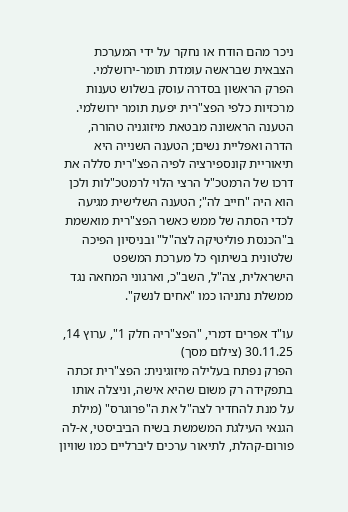ניכר מהם הודח או נחקר על ידי המערכת הצבאית שבראשה עומדת תומר-ירושלמי.
הפרק הראשון בסדרה עוסק בשלוש טענות מרכזיות כלפי הפצ"רית יפעת תומר ירושלמי. הטענה הראשונה מבטאת מיזוגניה טהורה, הדרה ואפליית נשים; הטענה השנייה היא תיאוריית קונספירציה לפיה הפצ"רית סללה את דרכו של הרמטכ"ל הרצי הלוי לרמטכ"לות ולכן הוא היה "חייב לה"; הטענה השלישית מגיעה לכדי הסתה של ממש כאשר הפצ"רית מואשמת ב"הכנסת פוליטיקה לצה"ל" ובניסיון הפיכה שלטונית בשיתוף כל מערכת המשפט הישראלית, צה"ל, השב"כ, וארגוני המחאה נגד ממשלת נתניהו כמו "אחים לנשק".

עו"ד אפרים דמרי, "הפצ"ריה חלק 1", ערוץ 14, 30.11.25 (צילום מסך)
הפרק נפתח בעלילה מיזוגינית: הפצ"רית זכתה בתפקידה רק משום שהיא אישה, וניצלה אותו על מנת להחדיר לצה"ל את ה"פרוגרס" (מילת הגנאי העילגת המשמשת בשיח הביביסטי, א-לה פורום-קהלת, לתיאור ערכים ליברליים כמו שוויון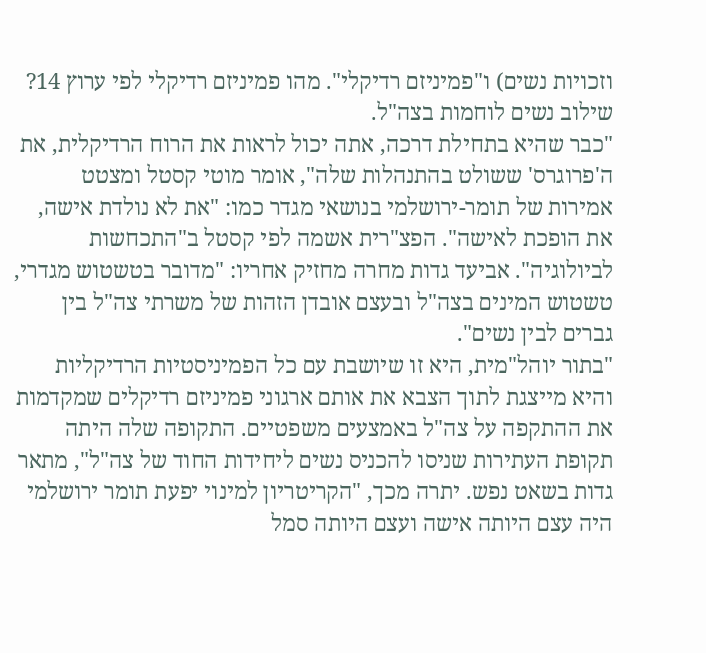וזכויות נשים) ו"פמיניזם רדיקלי". מהו פמיניזם רדיקלי לפי ערוץ 14? שילוב נשים לוחמות בצה"ל.
"כבר שהיא בתחילת דרכה, אתה יכול לראות את הרוח הרדיקלית, את ה'פרוגרס' ששולט בהתנהלות שלה", אומר מוטי קסטל ומצטט אמירות של תומר-ירושלמי בנושאי מגדר כמו: "את לא נולדת אישה, את הופכת לאישה". הפצ"רית אשמה לפי קסטל ב"התכחשות לביולוגיה". אביעד גדות מחרה מחזיק אחריו: "מדובר בטשטוש מגדרי, טשטוש המינים בצה"ל ובעצם אובדן הזהות של משרתי צה"ל בין גברים לבין נשים".
"בתור יוהל"מית, היא זו שיושבת עם כל הפמיניסטיות הרדיקליות והיא מייצגת לתוך הצבא את אותם ארגוני פמיניזם רדיקלים שמקדמות את ההתקפה על צה"ל באמצעים משפטיים. התקופה שלה היתה תקופת העתירות שניסו להכניס נשים ליחידות החוד של צה"ל", מתאר גדות בשאט נפש. יתרה מכך, "הקריטריון למינוי יפעת תומר ירושלמי היה עצם היותה אישה ועצם היותה סמל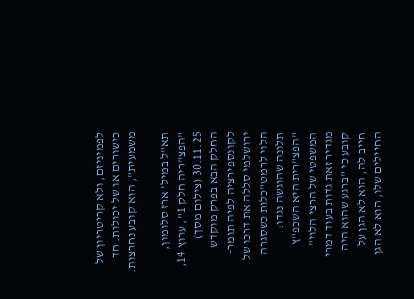לפמיניזם, ולא קריטריון של כישורים או של יכולות. חד משמעית", הוא קובע נחרצות.

תא"ל במיל' ארז סלומון, "הפצ"ריה חלק 1", ערוץ 14, 30.11.25 (צילום מסך)
החלק הבא בפרק מוקדש לקונספירציה לפיה תומר-ירושלמי סללה את דרכו של הלוי לרמט"כלות כשסגרה תלונה שהוגשה נגדו: "הפצ"רית היא השכפ"ץ המשפטי של הרצי הלוי" מגדיר זאת גדות בעוד דמרי קובע כי "ברגע שהוא היה חייב לה, הוא לא הגן על החיילים שלו, הוא לא הגן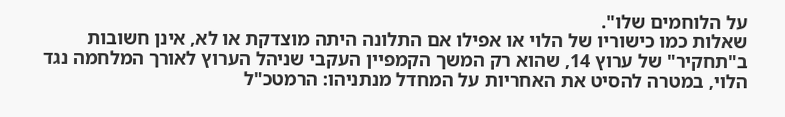על הלוחמים שלו".
שאלות כמו כישוריו של הלוי או אפילו אם התלונה היתה מוצדקת או לא, אינן חשובות ב"תחקיר" של ערוץ 14, שהוא רק המשך הקמפיין העקבי שניהל הערוץ לאורך המלחמה נגד הלוי, במטרה להסיט את האחריות על המחדל מנתניהו: הרמטכ"ל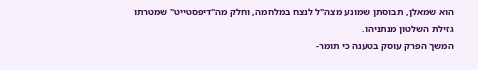הוא שמאלן, תבוסתן שמונע מצה"ל לנצח במלחמה, וחלק מה"דיפסטייט" שמטרתו גזילת השלטון מנתניהו.
המשך הפרק עוסק בטענה כי תומר-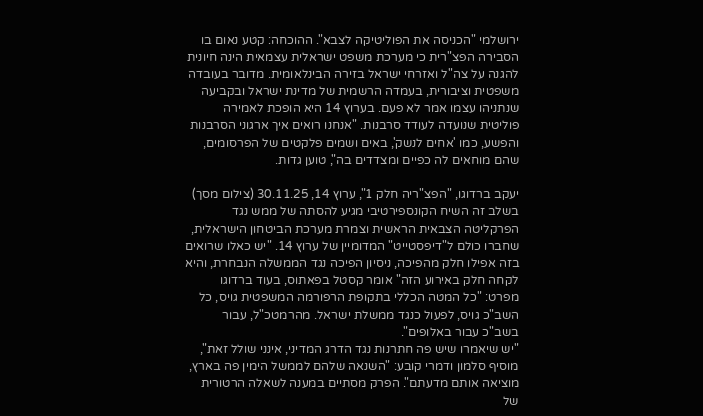ירושלמי "הכניסה את הפוליטיקה לצבא". ההוכחה: קטע נאום בו הסבירה הפצ"רית כי מערכת משפט ישראלית עצמאית הינה חיונית להגנה על צה"ל ואזרחי ישראל בזירה הבינלאומית. מדובר בעובדה משפטית וציבורית, בעמדה הרשמית של מדינת ישראל ובקביעה שנתניהו עצמו אמר לא פעם. בערוץ 14 היא הופכת לאמירה פוליטית שנועדה לעודד סרבנות. "אנחנו רואים איך ארגוני הסרבנות והפשע, כמו 'אחים לנשק', באים ושמים פלקטים של הפרסומים, שהם מוחאים לה כפיים ומצדדים בה", טוען גדות.

יעקב ברדוגו, "הפצ"ריה חלק 1", ערוץ 14, 30.11.25 (צילום מסך)
בשלב זה השיח הקונספירטיבי מגיע להסתה של ממש נגד הפרקליטה הצבאית הראשית וצמרת מערכת הביטחון הישראלית, שחברו כולם ל"דיפסטייט" המדומיין של ערוץ 14. "יש כאלו שרואים בזה אפילו חלק מהפיכה, ניסיון הפיכה נגד הממשלה הנבחרת, והיא לקחה חלק באירוע הזה" אומר קסטל בפאתוס, בעוד ברדוגו מפרט: "כל המטה הכללי בתקופת הרפורמה המשפטית גויס, כל השב"כ גויס, לפעול כנגד ממשלת ישראל. מהרמטכ"ל, עבור בשב"כ עבור באלופים".
"יש שיאמרו שיש פה חתרנות נגד הדרג המדיני, אינני שולל זאת", מוסיף סלמון ודמרי קובע: "השנאה שלהם לממשל הימין פה בארץ, מוציאה אותם מדעתם". הפרק מסתיים במענה לשאלה הרטורית של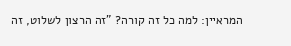המראיין: למה כל זה קורה? "זה הרצון לשלוט, זה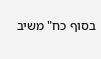בסוף כח" משיב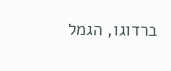ברדוגו, הגמל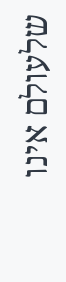שלעולם אינו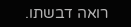רואה דבשתו.